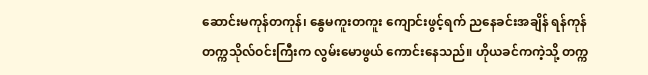ဆောင်းမကုန်တကုန်၊ နွေမကူးတကူး ကျောင်းဖွင့်ရက် ညနေခင်းအချိန် ရန်ကုန်တက္ကသိုလ်ဝင်းကြီးက လွမ်းမောဖွယ် ကောင်းနေသည်။ ဟိုယခင်ကကဲ့သို့ တက္က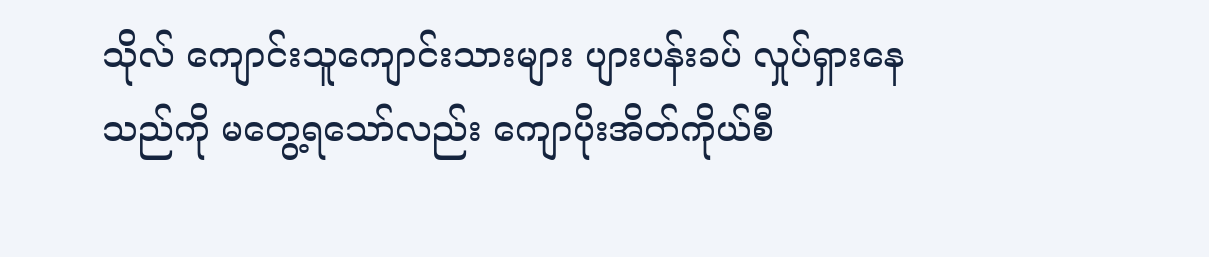သိုလ် ကျောင်းသူကျောင်းသားများ ပျားပန်းခပ် လှုပ်ရှားနေသည်ကို မတွေ့ရသော်လည်း ကျောပိုးအိတ်ကိုယ်စီ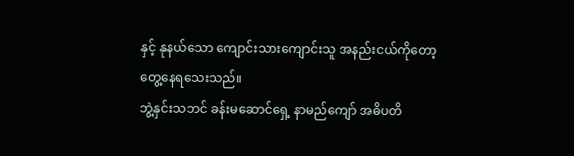နှင့် နုနယ်သော ကျောင်းသားကျောင်းသူ အနည်းငယ်ကိုတော့ တွေ့နေရသေးသည်။
ဘွဲ့နှင်းသဘင် ခန်းမဆောင်ရှေ့ နာမည်ကျော် အဓိပတိ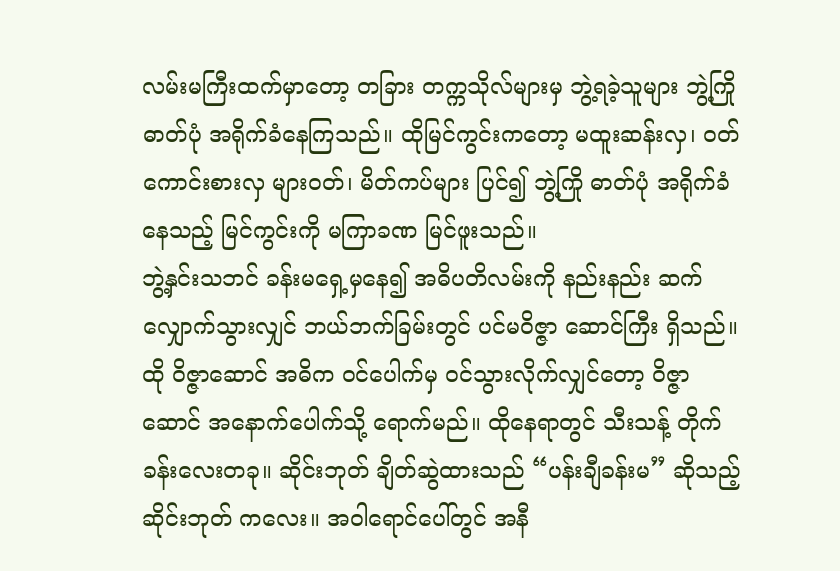လမ်းမကြီးထက်မှာတော့ တခြား တက္ကသိုလ်များမှ ဘွဲ့ရခဲ့သူများ ဘွဲ့ကြိုဓာတ်ပုံ အရိုက်ခံနေကြသည်။ ထိုမြင်ကွင်းကတော့ မထူးဆန်းလှ၊ ဝတ်ကောင်းစားလှ များဝတ်၊ မိတ်ကပ်များ ပြင်၍ ဘွဲ့ကြို ဓာတ်ပုံ အရိုက်ခံနေသည့် မြင်ကွင်းကို မကြာခဏ မြင်ဖူးသည်။
ဘွဲ့နှင်းသဘင် ခန်းမရှေ့မှနေ၍ အဓိပတိလမ်းကို နည်းနည်း ဆက်လျှောက်သွားလျှင် ဘယ်ဘက်ခြမ်းတွင် ပင်မဝိဇ္ဇာ ဆောင်ကြီး ရှိသည်။ ထို ဝိဇ္ဇာဆောင် အဓိက ဝင်ပေါက်မှ ဝင်သွားလိုက်လျှင်တော့ ဝိဇ္ဇာဆောင် အနောက်ပေါက်သို့ ရောက်မည်။ ထိုနေရာတွင် သီးသန့် တိုက်ခန်းလေးတခု။ ဆိုင်းဘုတ် ချိတ်ဆွဲထားသည် “ပန်းချီခန်းမ” ဆိုသည့် ဆိုင်းဘုတ် ကလေး။ အဝါရောင်ပေါ်တွင် အနီ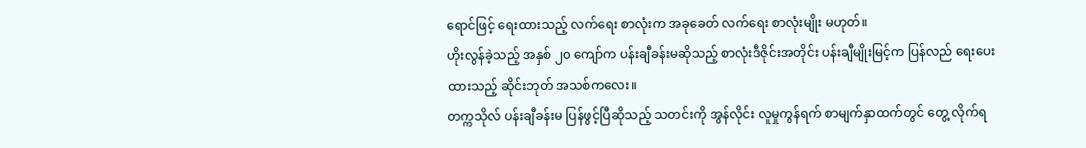ရောင်ဖြင့် ရေးထားသည့် လက်ရေး စာလုံးက အခုခေတ် လက်ရေး စာလုံးမျိုး မဟုတ်။
ဟိုးလွန်ခဲ့သည့် အနှစ် ၂၀ ကျော်က ပန်းချီခန်းမဆိုသည့် စာလုံးဒီဇိုင်းအတိုင်း ပန်းချီမျိုးမြင့်က ပြန်လည် ရေးပေးထားသည့် ဆိုင်းဘုတ် အသစ်ကလေး။
တက္ကသိုလ် ပန်းချီခန်းမ ပြန်ဖွင့်ပြီဆိုသည့် သတင်းကို အွန်လိုင်း လူမှုကွန်ရက် စာမျက်နှာထက်တွင် တွေ့ လိုက်ရ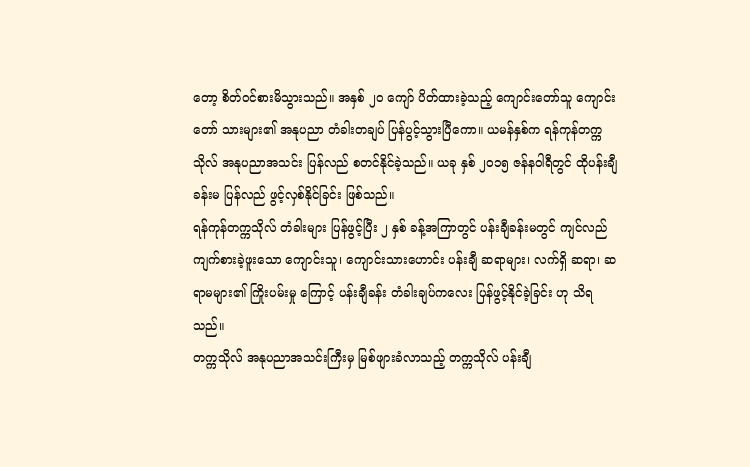တော့ စိတ်ဝင်စားမိသွားသည်။ အနှစ် ၂၀ ကျော် ပိတ်ထားခဲ့သည့် ကျောင်းတော်သူ ကျောင်းတော် သားများ၏ အနုပညာ တံခါးတချပ် ပြန်ပွင့်သွားပြီကော။ ယမန်နှစ်က ရန်ကုန်တက္ကသိုလ် အနုပညာအသင်း ပြန်လည် စတင်နိုင်ခဲ့သည်။ ယခု နှစ် ၂၀၁၅ ဇန်နဝါရီတွင် ထိုပန်းချီခန်းမ ပြန်လည် ဖွင့်လှစ်နိုင်ခြင်း ဖြစ်သည်။
ရန်ကုန်တက္ကသိုလ် တံခါးများ ပြန်ဖွင့်ပြီး ၂ နှစ် ခန့်အကြာတွင် ပန်းချီခန်းမတွင် ကျင်လည်ကျက်စားခဲ့ဖူးသော ကျောင်းသူ၊ ကျောင်းသားဟောင်း ပန်းချီ ဆရာများ၊ လက်ရှိ ဆရာ၊ ဆရာမများ၏ ကြိုးပမ်းမှု ကြောင့် ပန်းချီခန်း တံခါးချပ်ကလေး ပြန်ဖွင့်နိုင်ခဲ့ခြင်း ဟု သိရသည်။
တက္ကသိုလ် အနုပညာအသင်းကြီးမှ မြစ်ဖျားခံလာသည့် တက္ကသိုလ် ပန်းချီ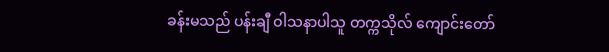ခန်းမသည် ပန်းချီ ဝါသနာပါသူ တက္ကသိုလ် ကျောင်းတော်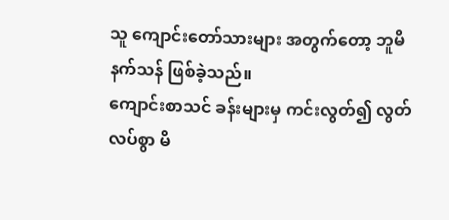သူ ကျောင်းတော်သားများ အတွက်တော့ ဘူမိနက်သန် ဖြစ်ခဲ့သည်။
ကျောင်းစာသင် ခန်းများမှ ကင်းလွတ်၍ လွတ်လပ်စွာ မိ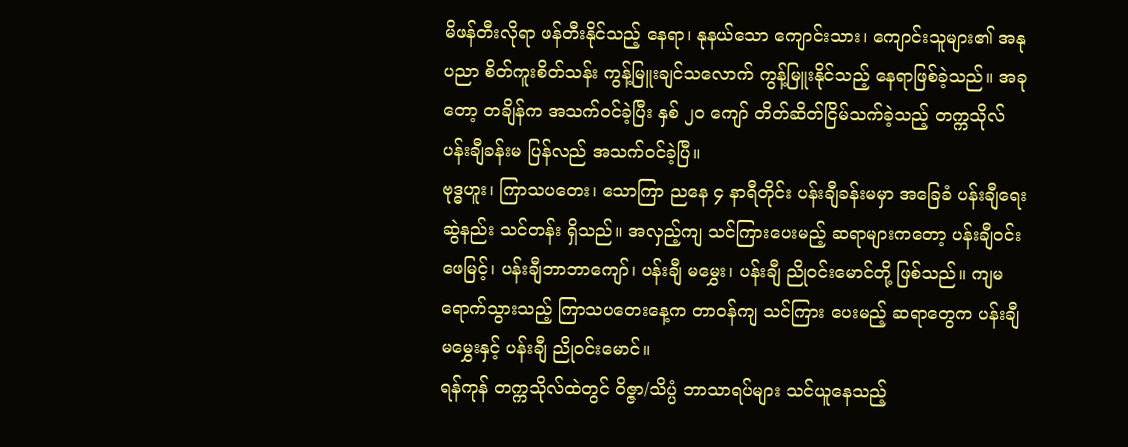မိဖန်တီးလိုရာ ဖန်တီးနိုင်သည့် နေရာ၊ နုနယ်သော ကျောင်းသား၊ ကျောင်းသူများ၏ အနုပညာ စိတ်ကူးစိတ်သန်း ကွန့်မြူးချင်သလောက် ကွန့်မြူးနိုင်သည့် နေရာဖြစ်ခဲ့သည်။ အခုတော့ တချိန်က အသက်ဝင်ခဲ့ပြီး နှစ် ၂၀ ကျော် တိတ်ဆိတ်ငြိမ်သက်ခဲ့သည့် တက္ကသိုလ် ပန်းချီခန်းမ ပြန်လည် အသက်ဝင်ခဲ့ပြီ။
ဗုဒ္ဓဟူး၊ ကြာသပတေး၊ သောကြာ ညနေ ၄ နာရီတိုင်း ပန်းချီခန်းမမှာ အခြေခံ ပန်းချီရေးဆွဲနည်း သင်တန်း ရှိသည်။ အလှည့်ကျ သင်ကြားပေးမည့် ဆရာများကတော့ ပန်းချီဝင်းဖေမြင့်၊ ပန်းချီဘာဘာကျော်၊ ပန်းချီ မမွှေး၊ ပန်းချီ ညိုဝင်းမောင်တို့ ဖြစ်သည်။ ကျမ ရောက်သွားသည့် ကြာသပတေးနေ့က တာဝန်ကျ သင်ကြား ပေးမည့် ဆရာတွေက ပန်းချီ မမွှေးနှင့် ပန်းချီ ညိုဝင်းမောင်။
ရန်ကုန် တက္ကသိုလ်ထဲတွင် ဝိဇ္ဇာ/သိပ္ပံ ဘာသာရပ်များ သင်ယူနေသည့်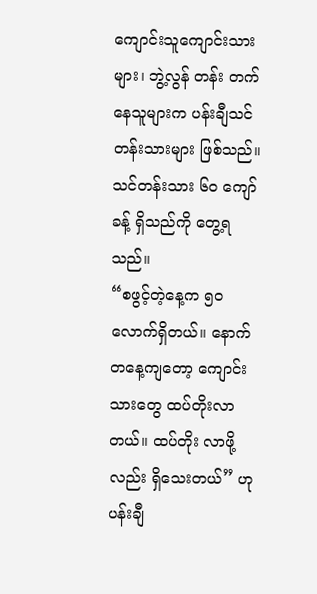ကျောင်းသူကျောင်းသားများ၊ ဘွဲ့လွန် တန်း တက်နေသူများက ပန်းချီသင်တန်းသားများ ဖြစ်သည်။ သင်တန်းသား ၆၀ ကျော်ခန့် ရှိသည်ကို တွေ့ရ သည်။
“စဖွင့်တဲ့နေ့က ၅၀ လောက်ရှိတယ်။ နောက် တနေ့ကျတော့ ကျောင်းသားတွေ ထပ်တိုးလာတယ်။ ထပ်တိုး လာဖို့ လည်း ရှိသေးတယ်” ဟု ပန်းချီ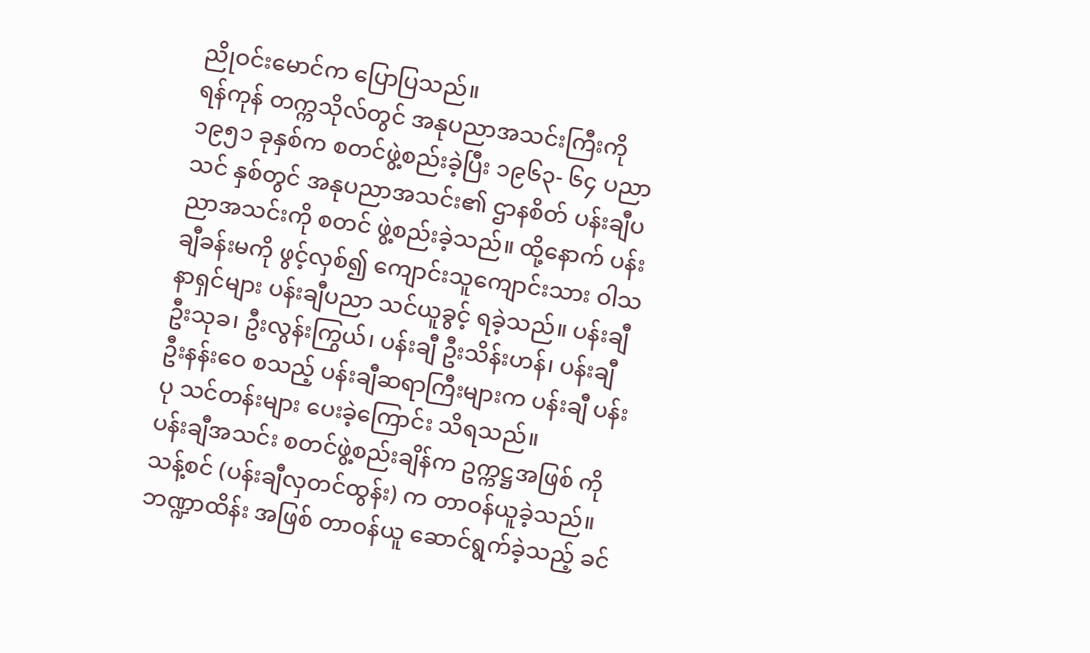ညိုဝင်းမောင်က ပြောပြသည်။
ရန်ကုန် တက္ကသိုလ်တွင် အနုပညာအသင်းကြီးကို ၁၉၅၁ ခုနှစ်က စတင်ဖွဲ့စည်းခဲ့ပြီး ၁၉၆၃- ၆၄ ပညာသင် နှစ်တွင် အနုပညာအသင်း၏ ဌာနစိတ် ပန်းချီပညာအသင်းကို စတင် ဖွဲ့စည်းခဲ့သည်။ ထို့နောက် ပန်းချီခန်းမကို ဖွင့်လှစ်၍ ကျောင်းသူကျောင်းသား ဝါသနာရှင်များ ပန်းချီပညာ သင်ယူခွင့် ရခဲ့သည်။ ပန်းချီ ဦးသုခ၊ ဦးလွန်းကြွယ်၊ ပန်းချီ ဦးသိန်းဟန်၊ ပန်းချီ ဦးနန်းဝေ စသည့် ပန်းချီဆရာကြီးများက ပန်းချီ ပန်းပု သင်တန်းများ ပေးခဲ့ကြောင်း သိရသည်။
ပန်းချီအသင်း စတင်ဖွဲ့စည်းချိန်က ဥက္ကဋ္ဌအဖြစ် ကိုသန့်စင် (ပန်းချီလှတင်ထွန်း) က တာဝန်ယူခဲ့သည်။ ဘဏ္ဍာထိန်း အဖြစ် တာဝန်ယူ ဆောင်ရွက်ခဲ့သည့် ခင်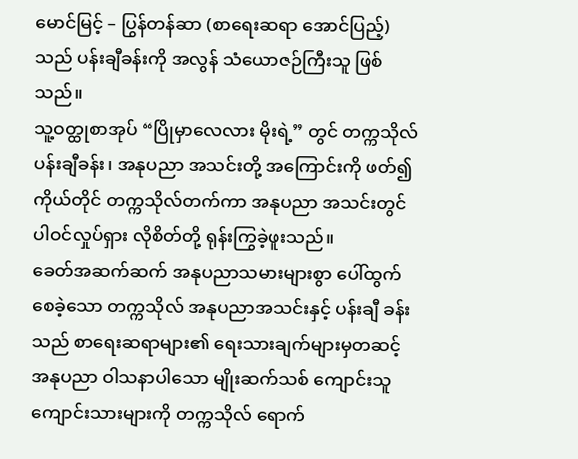မောင်မြင့် – ပြွန်တန်ဆာ (စာရေးဆရာ အောင်ပြည့်) သည် ပန်းချီခန်းကို အလွန် သံယောဇဉ်ကြီးသူ ဖြစ်သည်။
သူ့ဝတ္ထုစာအုပ် “ပြိုမှာလေလား မိုးရဲ့” တွင် တက္ကသိုလ် ပန်းချီခန်း၊ အနုပညာ အသင်းတို့ အကြောင်းကို ဖတ်၍ ကိုယ်တိုင် တက္ကသိုလ်တက်ကာ အနုပညာ အသင်းတွင် ပါဝင်လှုပ်ရှား လိုစိတ်တို့ ရုန်းကြွခဲ့ဖူးသည်။
ခေတ်အဆက်ဆက် အနုပညာသမားများစွာ ပေါ်ထွက်စေခဲ့သော တက္ကသိုလ် အနုပညာအသင်းနှင့် ပန်းချီ ခန်းသည် စာရေးဆရာများ၏ ရေးသားချက်များမှတဆင့် အနုပညာ ဝါသနာပါသော မျိုးဆက်သစ် ကျောင်းသူ ကျောင်းသားများကို တက္ကသိုလ် ရောက်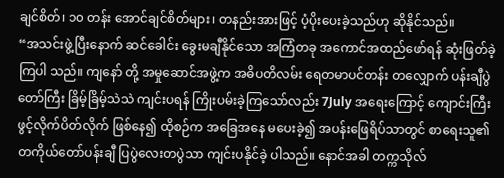ချင်စိတ်၊ ၁၀ တန်း အောင်ချင်စိတ်များ၊ တနည်းအားဖြင့် ပံ့ပိုးပေးခဲ့သည်ဟု ဆိုနိုင်သည်။
“အသင်းဖွဲ့ပြီးနောက် ဆင်ခေါင်း ခွေးမချီနိုင်သော အကြံတခု အကောင်အထည်ဖော်ရန် ဆုံးဖြတ်ခဲ့ကြပါ သည်။ ကျနော် တို့ အမှုဆောင်အဖွဲ့က အဓိပတိလမ်း ရေတမာပင်တန်း တလျှောက် ပန်းချီပွဲတော်ကြီး ခြိမ့်ခြိမ့်သဲသဲ ကျင်းပရန် ကြိုးပမ်းခဲ့ကြသော်လည်း 7July အရေးကြောင့် ကျောင်းကြီး ဖွင့်လိုက်ပိတ်လိုက် ဖြစ်နေ၍ ထိုစဉ်က အခြေအနေ မပေးခဲ့၍ အပန်းဖြေရိပ်သာတွင် စာရေးသူ၏ တကိုယ်တော်ပန်းချီ ပြပွဲလေးတပွဲသာ ကျင်းပနိုင်ခဲ့ ပါသည်။ နောင်အခါ တက္ကသိုလ်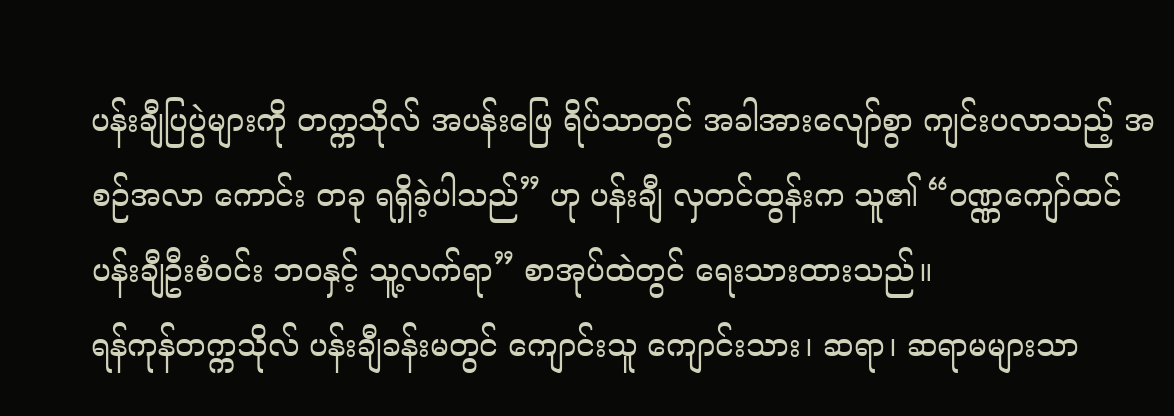ပန်းချီပြပွဲများကို တက္ကသိုလ် အပန်းဖြေ ရိပ်သာတွင် အခါအားလျော်စွာ ကျင်းပလာသည့် အစဉ်အလာ ကောင်း တခု ရရှိခဲ့ပါသည်” ဟု ပန်းချီ လှတင်ထွန်းက သူ၏ “ဝဏ္ဏကျော်ထင် ပန်းချီဦးစံဝင်း ဘဝနှင့် သူ့လက်ရာ” စာအုပ်ထဲတွင် ရေးသားထားသည်။
ရန်ကုန်တက္ကသိုလ် ပန်းချီခန်းမတွင် ကျောင်းသူ ကျောင်းသား၊ ဆရာ၊ ဆရာမများသာ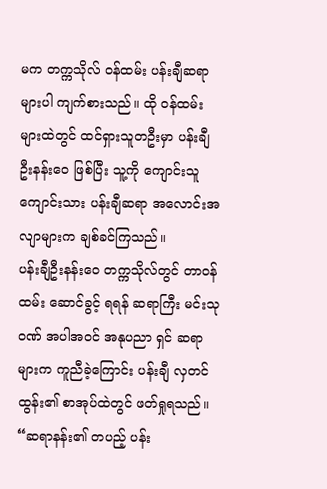မက တက္ကသိုလ် ဝန်ထမ်း ပန်းချီဆရာများပါ ကျက်စားသည်။ ထို ဝန်ထမ်းများထဲတွင် ထင်ရှားသူတဦးမှာ ပန်းချီ ဦးနန်းဝေ ဖြစ်ပြီး သူ့ကို ကျောင်းသူကျောင်းသား ပန်းချီဆရာ အလောင်းအလျာများက ချစ်ခင်ကြသည်။
ပန်းချီဦးနန်းဝေ တက္ကသိုလ်တွင် တာဝန်ထမ်း ဆောင်ခွင့် ရရန် ဆရာကြီး မင်းသုဝဏ် အပါအဝင် အနုပညာ ရှင် ဆရာများက ကူညီခဲ့ကြောင်း ပန်းချီ လှတင်ထွန်း၏ စာအုပ်ထဲတွင် ဖတ်ရှုရသည်။
“ဆရာနန်း၏ တပည့် ပန်း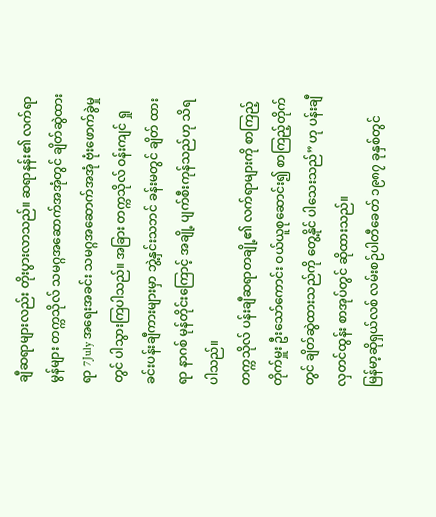ချီဆရာများလည်း တိုးပွားလာသည်။ ဆရာနန်း၏ လက်ရာမွန်များ တက္ကသိုလ် သမဂ္ဂအဆောက်အအုံတွင် ချိတ်ဆွဲထား ရာ 7July အရေးအခင်း သမဂ္ဂအဆောက်အအုံ ဗုံးဖောက်ခွဲမှုတွင် ပါသွားကြပါသည်။ အခြား တက္ကသိုလ် ဝန်းကျင် ရှုခင်းပန်းချီကားများမှာ ဘွဲ့နှင်းသဘင် ခန်းမတွင် ချိတ် ထားရာ နာဂစ် မုန်တိုင်းကြောင့် အချို့ ပျက်စီးကုန်သည်ဟု သိရပါသည်။
တက္ကသိုလ် ပန်းချီဆရာတချို့၏ လက်ရာများကို စာကြည့်တိုက်မှူး ဦးသော်ကောင်း ဝယ်ယူစုဆောင်း၍ စာကြည့်တိုက်တွင် ချိတ်ဆွဲထားသည်ကို တွေ့နိုင် ပါသေးသည်” ဟု ပန်းချီလှတင်ထွန်း စာအုပ်တွင် ဆိုထားသည်။
မြန်မာ့ဆိုရှယ်လစ် လမ်းစဉ်ပါတီခေတ် ၁၉၈၇ ခုနှစ်တွင်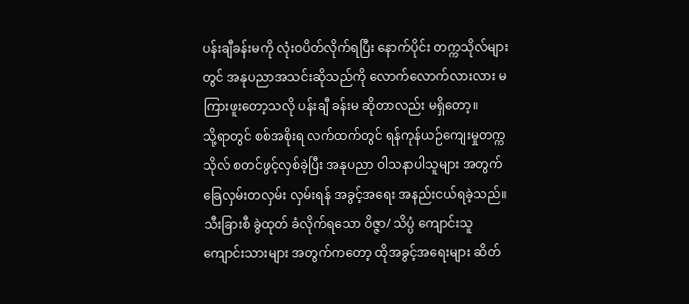ပန်းချီခန်းမကို လုံးဝပိတ်လိုက်ရပြီး နောက်ပိုင်း တက္ကသိုလ်များတွင် အနုပညာအသင်းဆိုသည်ကို လောက်လောက်လားလား မကြားဖူးတော့သလို ပန်းချီ ခန်းမ ဆိုတာလည်း မရှိတော့။
သို့ရာတွင် စစ်အစိုးရ လက်ထက်တွင် ရန်ကုန်ယဉ်ကျေးမှုတက္ကသိုလ် စတင်ဖွင့်လှစ်ခဲ့ပြီး အနုပညာ ဝါသနာပါသူများ အတွက် ခြေလှမ်းတလှမ်း လှမ်းရန် အခွင့်အရေး အနည်းငယ်ရခဲ့သည်။ သီးခြားစီ ခွဲထုတ် ခံလိုက်ရသော ဝိဇ္ဇာ/ သိပ္ပံ ကျောင်းသူ ကျောင်းသားများ အတွက်ကတော့ ထိုအခွင့်အရေးများ ဆိတ်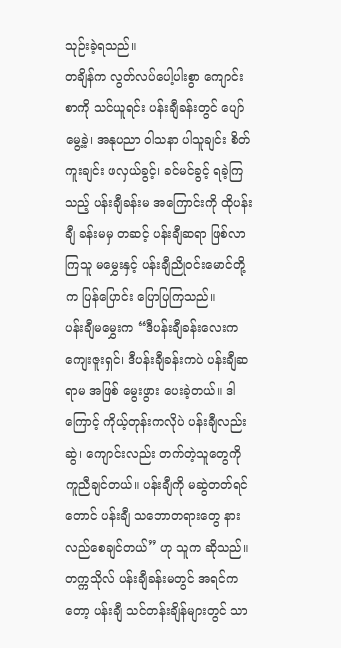သုဉ်းခဲ့ရသည်။
တချိန်က လွတ်လပ်ပေါ့ပါးစွာ ကျောင်းစာကို သင်ယူရင်း ပန်းချီခန်းတွင် ပျော်မွေ့ခဲ့၊ အနုပညာ ဝါသနာ ပါသူချင်း စိတ်ကူးချင်း ဖလှယ်ခွင့်၊ ခင်မင်ခွင့် ရခဲ့ကြသည့် ပန်းချီခန်းမ အကြောင်းကို ထိုပန်းချီ ခန်းမမှ တဆင့် ပန်းချီဆရာ ဖြစ်လာကြသူ မမွှေးနှင့် ပန်းချီညိုဝင်းမောင်တို့က ပြန်ပြောင်း ပြောပြကြသည်။
ပန်းချီမမွှေးက “ဒီပန်းချီခန်းလေးက ကျေးဇူးရှင်၊ ဒီပန်းချီခန်းကပဲ ပန်းချီဆရာမ အဖြစ် မွေးဖွား ပေးခဲ့တယ်။ ဒါကြောင့် ကိုယ့်တုန်းကလိုပဲ ပန်းချီလည်းဆွဲ၊ ကျောင်းလည်း တက်တဲ့သူတွေကို ကူညီချင်တယ်။ ပန်းချီကို မဆွဲတတ်ရင်တောင် ပန်းချီ သဘောတရားတွေ နားလည်စေချင်တယ်” ဟု သူက ဆိုသည်။
တက္ကသိုလ် ပန်းချီခန်းမတွင် အရင်ကတော့ ပန်းချီ သင်တန်းချိန်များတွင် သာ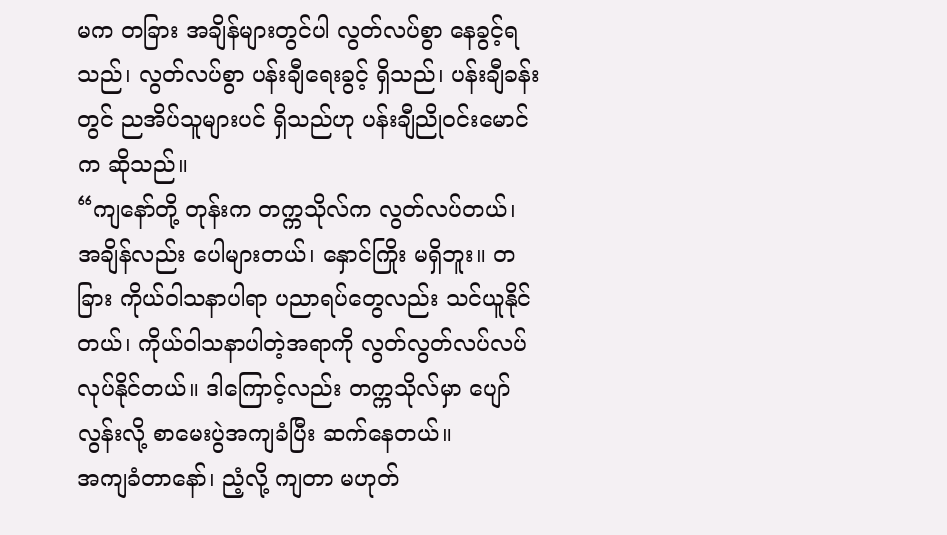မက တခြား အချိန်များတွင်ပါ လွတ်လပ်စွာ နေခွင့်ရသည်၊ လွတ်လပ်စွာ ပန်းချီရေးခွင့် ရှိသည်၊ ပန်းချီခန်းတွင် ညအိပ်သူများပင် ရှိသည်ဟု ပန်းချီညိုဝင်းမောင်က ဆိုသည်။
“ကျနော်တို့ တုန်းက တက္ကသိုလ်က လွတ်လပ်တယ်၊ အချိန်လည်း ပေါများတယ်၊ နှောင်ကြိုး မရှိဘူး။ တခြား ကိုယ်ဝါသနာပါရာ ပညာရပ်တွေလည်း သင်ယူနိုင်တယ်၊ ကိုယ်ဝါသနာပါတဲ့အရာကို လွတ်လွတ်လပ်လပ် လုပ်နိုင်တယ်။ ဒါကြောင့်လည်း တက္ကသိုလ်မှာ ပျော်လွန်းလို့ စာမေးပွဲအကျခံပြီး ဆက်နေတယ်။
အကျခံတာနော်၊ ညံ့လို့ ကျတာ မဟုတ်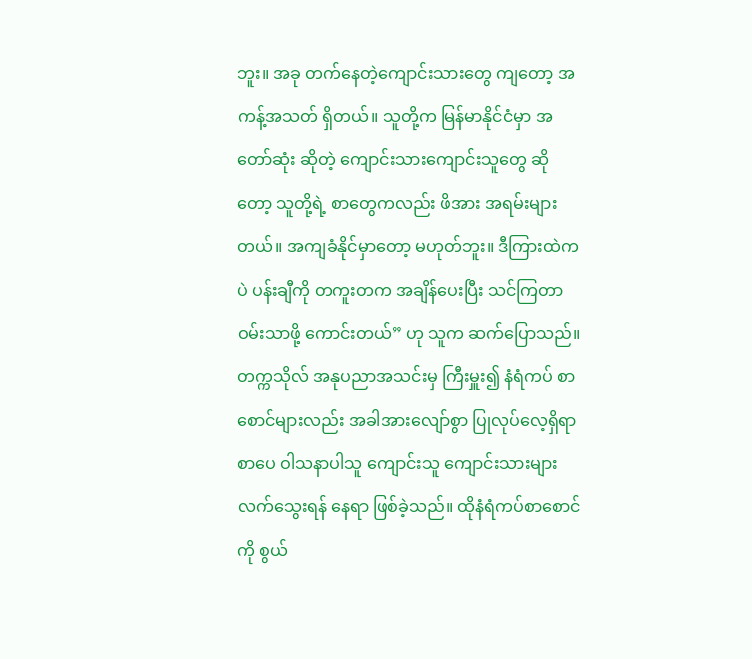ဘူး။ အခု တက်နေတဲ့ကျောင်းသားတွေ ကျတော့ အကန့်အသတ် ရှိတယ်။ သူတို့က မြန်မာနိုင်ငံမှာ အတော်ဆုံး ဆိုတဲ့ ကျောင်းသားကျောင်းသူတွေ ဆိုတော့ သူတို့ရဲ့ စာတွေကလည်း ဖိအား အရမ်းများတယ်။ အကျခံနိုင်မှာတော့ မဟုတ်ဘူး။ ဒီကြားထဲကပဲ ပန်းချီကို တကူးတက အချိန်ပေးပြီး သင်ကြတာ ဝမ်းသာဖို့ ကောင်းတယ်” ဟု သူက ဆက်ပြောသည်။
တက္ကသိုလ် အနုပညာအသင်းမှ ကြီးမှူး၍ နံရံကပ် စာစောင်များလည်း အခါအားလျော်စွာ ပြုလုပ်လေ့ရှိရာ စာပေ ဝါသနာပါသူ ကျောင်းသူ ကျောင်းသားများ လက်သွေးရန် နေရာ ဖြစ်ခဲ့သည်။ ထိုနံရံကပ်စာစောင်ကို စွယ်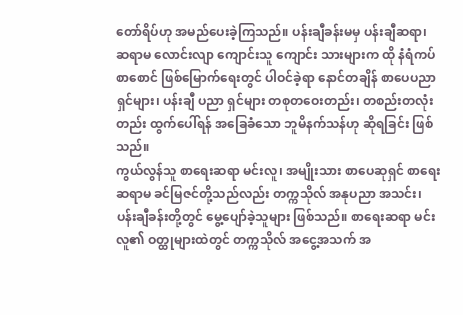တော်ရိပ်ဟု အမည်ပေးခဲ့ကြသည်။ ပန်းချီခန်းမမှ ပန်းချီဆရာ၊ ဆရာမ လောင်းလျာ ကျောင်းသူ ကျောင်း သားများက ထို နံရံကပ် စာစောင် ဖြစ်မြောက်ရေးတွင် ပါဝင်ခဲ့ရာ နောင်တချိန် စာပေပညာရှင်များ၊ ပန်းချီ ပညာ ရှင်များ တစုတဝေးတည်း၊ တစည်းတလုံးတည်း ထွက်ပေါ်ရန် အခြေခံသော ဘူမိနက်သန်ဟု ဆိုရခြင်း ဖြစ်သည်။
ကွယ်လွန်သူ စာရေးဆရာ မင်းလူ၊ အမျိုးသား စာပေဆုရှင် စာရေးဆရာမ ခင်မြဇင်တို့သည်လည်း တက္ကသိုလ် အနုပညာ အသင်း၊ ပန်းချီခန်းတို့တွင် မွေ့ပျော်ခဲ့သူများ ဖြစ်သည်။ စာရေးဆရာ မင်းလူ၏ ဝတ္ထုများထဲတွင် တက္ကသိုလ် အငွေ့အသက် အ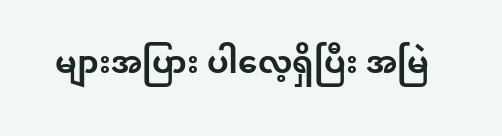များအပြား ပါလေ့ရှိပြီး အမြဲ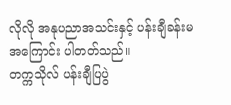လိုလို အနုပညာအသင်းနှင့် ပန်းချီခန်းမအကြောင်း ပါတတ်သည်။
တက္ကသိုလ် ပန်းချီပြပွဲ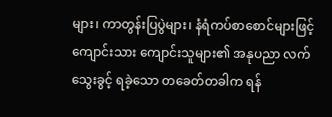များ၊ ကာတွန်းပြပွဲများ၊ နံရံကပ်စာစောင်များဖြင့် ကျောင်းသား ကျောင်းသူများ၏ အနုပညာ လက်သွေးခွင့် ရခဲ့သော တခေတ်တခါက ရန်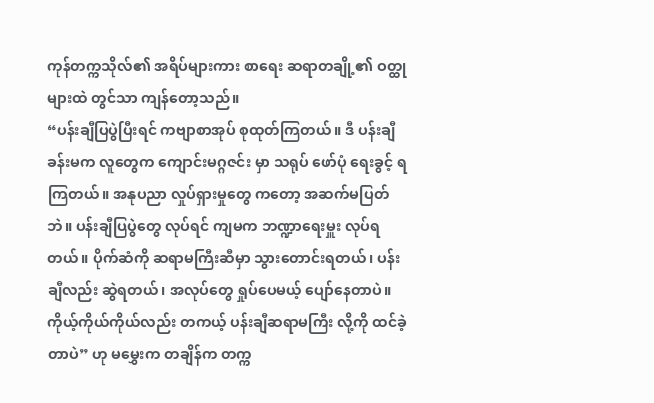ကုန်တက္ကသိုလ်၏ အရိပ်များကား စာရေး ဆရာတချို့၏ ဝတ္ထုများထဲ တွင်သာ ကျန်တော့သည်။
“ပန်းချီပြပွဲပြီးရင် ကဗျာစာအုပ် စုထုတ်ကြတယ်။ ဒီ ပန်းချီခန်းမက လူတွေက ကျောင်းမဂ္ဂဇင်း မှာ သရုပ် ဖော်ပုံ ရေးခွင့် ရကြတယ်။ အနုပညာ လှုပ်ရှားမှုတွေ ကတော့ အဆက်မပြတ်ဘဲ။ ပန်းချီပြပွဲတွေ လုပ်ရင် ကျမက ဘဏ္ဍာရေးမှူး လုပ်ရတယ်။ ပိုက်ဆံကို ဆရာမကြီးဆီမှာ သွားတောင်းရတယ်၊ ပန်းချီလည်း ဆွဲရတယ်၊ အလုပ်တွေ ရှုပ်ပေမယ့် ပျော်နေတာပဲ။ ကိုယ့်ကိုယ်ကိုယ်လည်း တကယ့် ပန်းချီဆရာမကြီး လို့ကို ထင်ခဲ့တာပဲ” ဟု မမွှေးက တချိန်က တက္က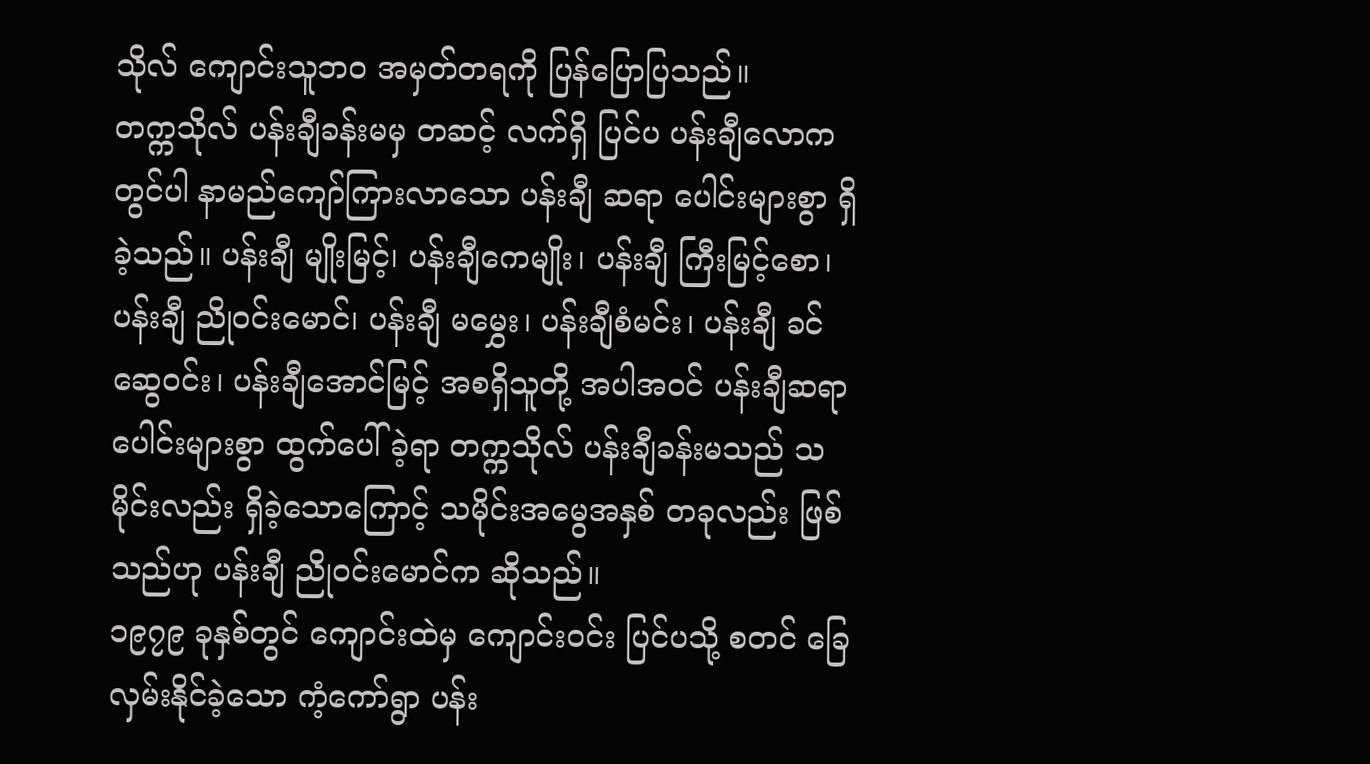သိုလ် ကျောင်းသူဘဝ အမှတ်တရကို ပြန်ပြောပြသည်။
တက္ကသိုလ် ပန်းချီခန်းမမှ တဆင့် လက်ရှိ ပြင်ပ ပန်းချီလောကတွင်ပါ နာမည်ကျော်ကြားလာသော ပန်းချီ ဆရာ ပေါင်းများစွာ ရှိခဲ့သည်။ ပန်းချီ မျိုးမြင့်၊ ပန်းချီကေမျိုး၊ ပန်းချီ ကြီးမြင့်စော၊ ပန်းချီ ညိုဝင်းမောင်၊ ပန်းချီ မမွှေး၊ ပန်းချီစံမင်း၊ ပန်းချီ ခင်ဆွေဝင်း၊ ပန်းချီအောင်မြင့် အစရှိသူတို့ အပါအဝင် ပန်းချီဆရာပေါင်းများစွာ ထွက်ပေါ်ခဲ့ရာ တက္ကသိုလ် ပန်းချီခန်းမသည် သမိုင်းလည်း ရှိခဲ့သောကြောင့် သမိုင်းအမွေအနှစ် တခုလည်း ဖြစ်သည်ဟု ပန်းချီ ညိုဝင်းမောင်က ဆိုသည်။
၁၉၇၉ ခုနှစ်တွင် ကျောင်းထဲမှ ကျောင်းဝင်း ပြင်ပသို့ စတင် ခြေလှမ်းနိုင်ခဲ့သော ကံ့ကော်ရွာ ပန်း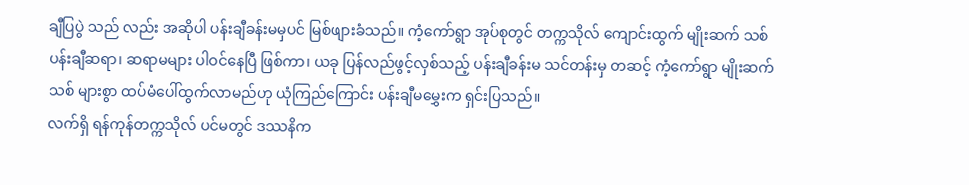ချီပြပွဲ သည် လည်း အဆိုပါ ပန်းချီခန်းမမှပင် မြစ်ဖျားခံသည်။ ကံ့ကော်ရွာ အုပ်စုတွင် တက္ကသိုလ် ကျောင်းထွက် မျိုးဆက် သစ် ပန်းချီဆရာ၊ ဆရာမများ ပါဝင်နေပြီ ဖြစ်ကာ၊ ယခု ပြန်လည်ဖွင့်လှစ်သည့် ပန်းချီခန်းမ သင်တန်းမှ တဆင့် ကံ့ကော်ရွာ မျိုးဆက်သစ် များစွာ ထပ်မံပေါ်ထွက်လာမည်ဟု ယုံကြည်ကြောင်း ပန်းချီမမွှေးက ရှင်းပြသည်။
လက်ရှိ ရန်ကုန်တက္ကသိုလ် ပင်မတွင် ဒဿနိက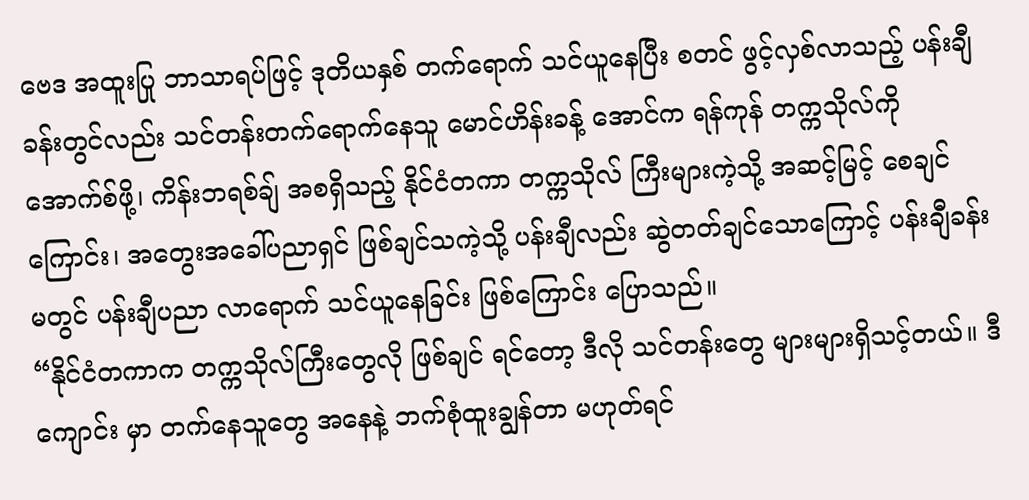ဗေဒ အထူးပြု ဘာသာရပ်ဖြင့် ဒုတိယနှစ် တက်ရောက် သင်ယူနေပြီး စတင် ဖွင့်လှစ်လာသည့် ပန်းချီခန်းတွင်လည်း သင်တန်းတက်ရောက်နေသူ မောင်ဟိန်းခန့် အောင်က ရန်ကုန် တက္ကသိုလ်ကို အောက်စ်ဖို့၊ ကိန်းဘရစ်ချ် အစရှိသည့် နိုင်ငံတကာ တက္ကသိုလ် ကြီးများကဲ့သို့ အဆင့်မြင့် စေချင် ကြောင်း၊ အတွေးအခေါ်ပညာရှင် ဖြစ်ချင်သကဲ့သို့ ပန်းချီလည်း ဆွဲတတ်ချင်သောကြောင့် ပန်းချီခန်းမတွင် ပန်းချီပညာ လာရောက် သင်ယူနေခြင်း ဖြစ်ကြောင်း ပြောသည်။
“နိုင်ငံတကာက တက္ကသိုလ်ကြီးတွေလို ဖြစ်ချင် ရင်တော့ ဒီလို သင်တန်းတွေ များများရှိသင့်တယ်။ ဒီကျောင်း မှာ တက်နေသူတွေ အနေနဲ့ ဘက်စုံထူးချွန်တာ မဟုတ်ရင်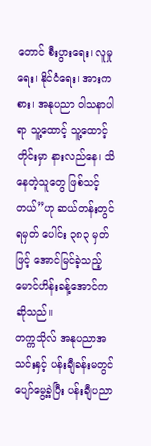တောင် စီးပွားရေး၊ လူမှုရေး၊ နိုင်ငံရေး၊ အားက စား၊ အနုပညာ ဝါသနာပါရာ သူ့ထောင့် သူ့ထောင့်တိုင်းမှာ နားလည်နေ၊ သိနေတဲ့သူတွေ ဖြစ်သင့်တယ်”ဟု ဆယ်တန်းတွင် ရမှတ် ပေါင်း ၃၈၃ မှတ်ဖြင့် အောင်မြင်ခဲ့သည့် မောင်ဟိန်းခန့်အောင်က ဆိုသည်။
တက္ကသိုလ် အနုပညာအသင်းနှင့် ပန်းချီခန်းမတွင် ပျော်မွေ့ခဲ့ပြီး ပန်းချီပညာ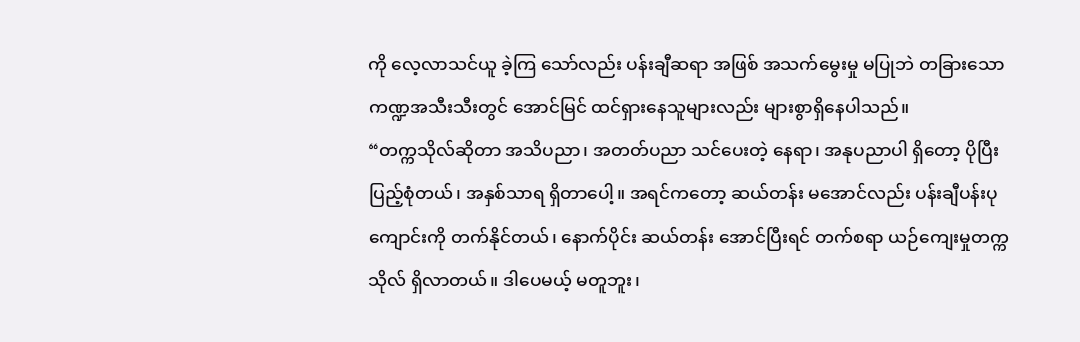ကို လေ့လာသင်ယူ ခဲ့ကြ သော်လည်း ပန်းချီဆရာ အဖြစ် အသက်မွေးမှု မပြုဘဲ တခြားသော ကဏ္ဍအသီးသီးတွင် အောင်မြင် ထင်ရှားနေသူများလည်း များစွာရှိနေပါသည်။
“တက္ကသိုလ်ဆိုတာ အသိပညာ၊ အတတ်ပညာ သင်ပေးတဲ့ နေရာ၊ အနုပညာပါ ရှိတော့ ပိုပြီး ပြည့်စုံတယ်၊ အနှစ်သာရ ရှိတာပေါ့။ အရင်ကတော့ ဆယ်တန်း မအောင်လည်း ပန်းချီပန်းပု ကျောင်းကို တက်နိုင်တယ်၊ နောက်ပိုင်း ဆယ်တန်း အောင်ပြီးရင် တက်စရာ ယဉ်ကျေးမှုတက္ကသိုလ် ရှိလာတယ်။ ဒါပေမယ့် မတူဘူး၊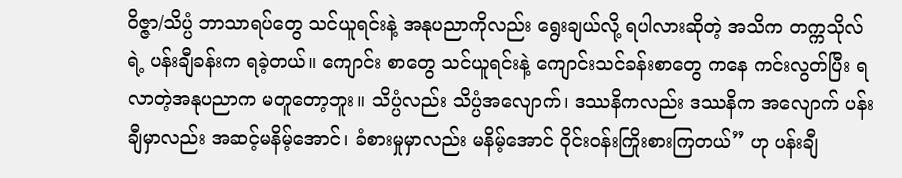ဝိဇ္ဇာ/သိပ္ပံ ဘာသာရပ်တွေ သင်ယူရင်းနဲ့ အနုပညာကိုလည်း ရွေးချယ်လို့ ရပါလားဆိုတဲ့ အသိက တက္ကသိုလ်ရဲ့ ပန်းချီခန်းက ရခဲ့တယ်။ ကျောင်း စာတွေ သင်ယူရင်းနဲ့ ကျောင်းသင်ခန်းစာတွေ ကနေ ကင်းလွတ်ပြီး ရလာတဲ့အနုပညာက မတူတော့ဘူး။ သိပ္ပံလည်း သိပ္ပံအလျောက်၊ ဒဿနိကလည်း ဒဿနိက အလျောက် ပန်းချီမှာလည်း အဆင့်မနိမ့်အောင်၊ ခံစားမှုမှာလည်း မနိမ့်အောင် ဝိုင်းဝန်းကြိုးစားကြတယ်” ဟု ပန်းချီ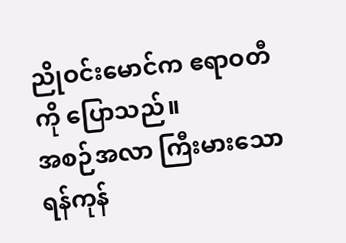ညိုဝင်းမောင်က ဧရာဝတီကို ပြောသည်။
အစဉ်အလာ ကြီးမားသော ရန်ကုန်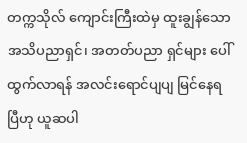တက္ကသိုလ် ကျောင်းကြီးထဲမှ ထူးချွန်သော အသိပညာရှင်၊ အတတ်ပညာ ရှင်များ ပေါ်ထွက်လာရန် အလင်းရောင်ပျပျ မြင်နေရပြီဟု ယူဆပါ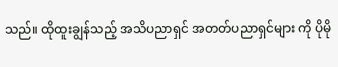သည်။ ထိုထူးချွန်သည့် အသိပညာရှင် အတတ်ပညာရှင်များ ကို ပိုမို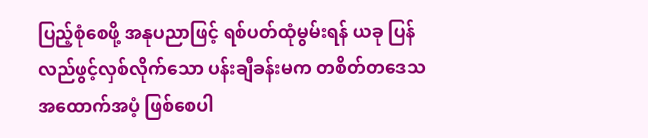ပြည့်စုံစေဖို့ အနုပညာဖြင့် ရစ်ပတ်ထုံမွမ်းရန် ယခု ပြန်လည်ဖွင့်လှစ်လိုက်သော ပန်းချီခန်းမက တစိတ်တဒေသ အထောက်အပံ့ ဖြစ်စေပါ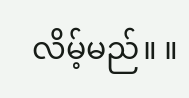လိမ့်မည်။ ။